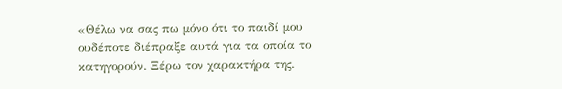«Θέλω να σας πω μόνο ότι το παιδί μου ουδέποτε διέπραξε αυτά για τα οποία το κατηγορούν. Ξέρω τον χαρακτήρα της.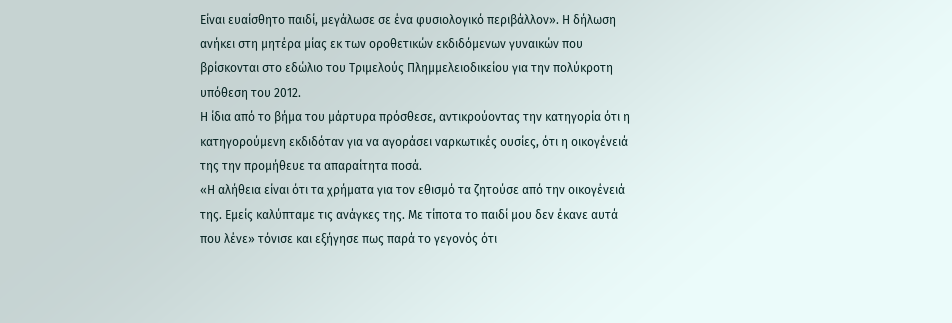Είναι ευαίσθητο παιδί, μεγάλωσε σε ένα φυσιολογικό περιβάλλον». Η δήλωση ανήκει στη μητέρα μίας εκ των οροθετικών εκδιδόμενων γυναικών που βρίσκονται στο εδώλιο του Τριμελούς Πλημμελειοδικείου για την πολύκροτη υπόθεση του 2012.
Η ίδια από το βήμα του μάρτυρα πρόσθεσε, αντικρούοντας την κατηγορία ότι η κατηγορούμενη εκδιδόταν για να αγοράσει ναρκωτικές ουσίες, ότι η οικογένειά της την προμήθευε τα απαραίτητα ποσά.
«Η αλήθεια είναι ότι τα χρήματα για τον εθισμό τα ζητούσε από την οικογένειά της. Εμείς καλύπταμε τις ανάγκες της. Με τίποτα το παιδί μου δεν έκανε αυτά που λένε» τόνισε και εξήγησε πως παρά το γεγονός ότι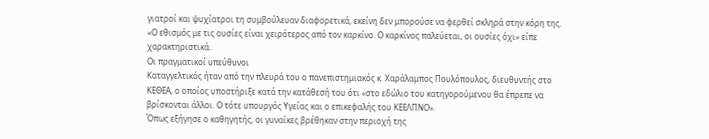γιατροί και ψυχίατροι τη συμβούλευαν διαφορετικά, εκείνη δεν μπορούσε να φερθεί σκληρά στην κόρη της. «Ο εθισμός με τις ουσίες είναι χειρότερος από τον καρκίνο. Ο καρκίνος παλεύεται, οι ουσίες όχι» είπε χαρακτηριστικά.
Οι πραγματικοί υπεύθυνοι
Καταγγελτικός ήταν από την πλευρά του ο πανεπιστημιακός κ. Χαράλαμπος Πουλόπουλος, διευθυντής στο ΚΕΘΕΑ, ο οποίος υποστήριξε κατά την κατάθεσή του ότι «στο εδώλιο του κατηγορούμενου θα έπρεπε να βρίσκονται άλλοι. Ο τότε υπουργός Υγείας και ο επικεφαλής του ΚΕΕΛΠΝΟ».
Όπως εξήγησε ο καθηγητής, οι γυναίκες βρέθηκαν στην περιοχή της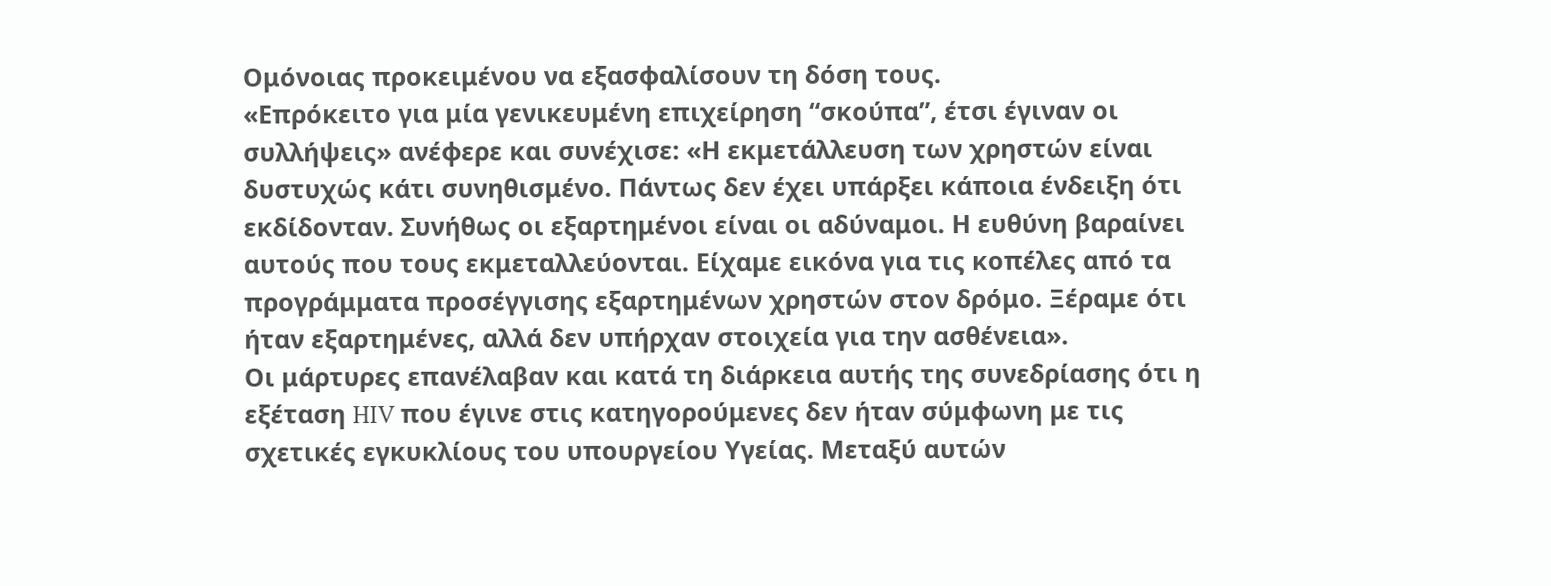Ομόνοιας προκειμένου να εξασφαλίσουν τη δόση τους.
«Επρόκειτο για μία γενικευμένη επιχείρηση “σκούπα”, έτσι έγιναν οι συλλήψεις» ανέφερε και συνέχισε: «Η εκμετάλλευση των χρηστών είναι δυστυχώς κάτι συνηθισμένο. Πάντως δεν έχει υπάρξει κάποια ένδειξη ότι εκδίδονταν. Συνήθως οι εξαρτημένοι είναι οι αδύναμοι. Η ευθύνη βαραίνει αυτούς που τους εκμεταλλεύονται. Είχαμε εικόνα για τις κοπέλες από τα προγράμματα προσέγγισης εξαρτημένων χρηστών στον δρόμο. Ξέραμε ότι ήταν εξαρτημένες, αλλά δεν υπήρχαν στοιχεία για την ασθένεια».
Οι μάρτυρες επανέλαβαν και κατά τη διάρκεια αυτής της συνεδρίασης ότι η εξέταση HIV που έγινε στις κατηγορούμενες δεν ήταν σύμφωνη με τις σχετικές εγκυκλίους του υπουργείου Υγείας. Μεταξύ αυτών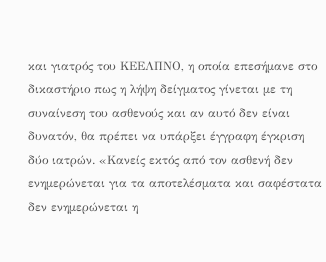και γιατρός του ΚΕΕΛΠΝΟ, η οποία επεσήμανε στο δικαστήριο πως η λήψη δείγματος γίνεται με τη συναίνεση του ασθενούς και αν αυτό δεν είναι δυνατόν, θα πρέπει να υπάρξει έγγραφη έγκριση δύο ιατρών. «Κανείς εκτός από τον ασθενή δεν ενημερώνεται για τα αποτελέσματα και σαφέστατα δεν ενημερώνεται η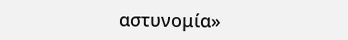αστυνομία»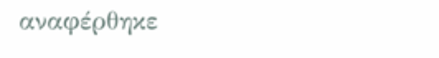αναφέρθηκε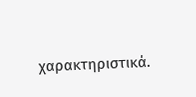χαρακτηριστικά.